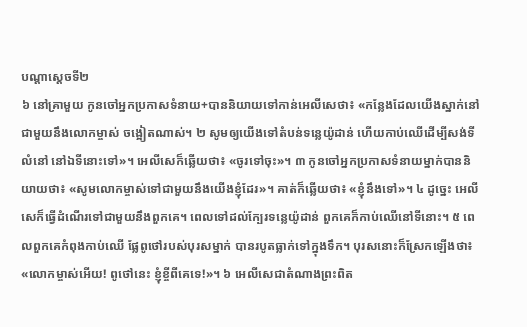បណ្ដាស្ដេចទី២
៦ នៅគ្រាមួយ កូនចៅអ្នកប្រកាសទំនាយ+បាននិយាយទៅកាន់អេលីសេថា៖ «កន្លែងដែលយើងស្នាក់នៅជាមួយនឹងលោកម្ចាស់ ចង្អៀតណាស់។ ២ សូមឲ្យយើងទៅតំបន់ទន្លេយ៉ូដាន់ ហើយកាប់ឈើដើម្បីសង់ទីលំនៅ នៅឯទីនោះទៅ»។ អេលីសេក៏ឆ្លើយថា៖ «ចូរទៅចុះ»។ ៣ កូនចៅអ្នកប្រកាសទំនាយម្នាក់បាននិយាយថា៖ «សូមលោកម្ចាស់ទៅជាមួយនឹងយើងខ្ញុំដែរ»។ គាត់ក៏ឆ្លើយថា៖ «ខ្ញុំនឹងទៅ»។ ៤ ដូច្នេះ អេលីសេក៏ធ្វើដំណើរទៅជាមួយនឹងពួកគេ។ ពេលទៅដល់ក្បែរទន្លេយ៉ូដាន់ ពួកគេក៏កាប់ឈើនៅទីនោះ។ ៥ ពេលពួកគេកំពុងកាប់ឈើ ផ្លែពូថៅរបស់បុរសម្នាក់ បានរបូតធ្លាក់ទៅក្នុងទឹក។ បុរសនោះក៏ស្រែកឡើងថា៖ «លោកម្ចាស់អើយ! ពូថៅនេះ ខ្ញុំខ្ចីពីគេទេ!»។ ៦ អេលីសេជាតំណាងព្រះពិត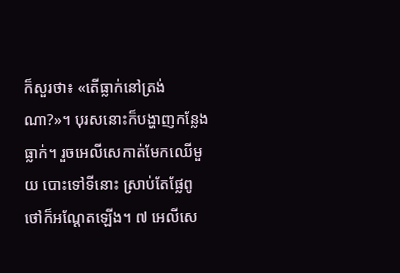ក៏សួរថា៖ «តើធ្លាក់នៅត្រង់ណា?»។ បុរសនោះក៏បង្ហាញកន្លែងធ្លាក់។ រួចអេលីសេកាត់មែកឈើមួយ បោះទៅទីនោះ ស្រាប់តែផ្លែពូថៅក៏អណ្ដែតឡើង។ ៧ អេលីសេ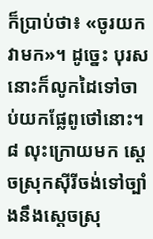ក៏ប្រាប់ថា៖ «ចូរយកវាមក»។ ដូច្នេះ បុរសនោះក៏លូកដៃទៅចាប់យកផ្លែពូថៅនោះ។
៨ លុះក្រោយមក ស្ដេចស្រុកស៊ីរីចង់ទៅច្បាំងនឹងស្ដេចស្រុ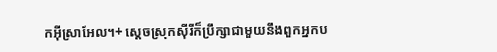កអ៊ីស្រាអែល។+ ស្ដេចស្រុកស៊ីរីក៏ប្រឹក្សាជាមួយនឹងពួកអ្នកប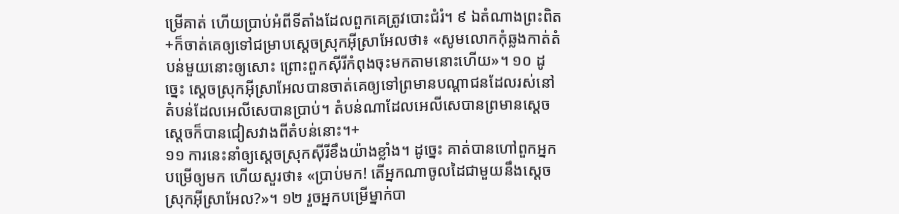ម្រើគាត់ ហើយប្រាប់អំពីទីតាំងដែលពួកគេត្រូវបោះជំរំ។ ៩ ឯតំណាងព្រះពិត+ក៏ចាត់គេឲ្យទៅជម្រាបស្ដេចស្រុកអ៊ីស្រាអែលថា៖ «សូមលោកកុំឆ្លងកាត់តំបន់មួយនោះឲ្យសោះ ព្រោះពួកស៊ីរីកំពុងចុះមកតាមនោះហើយ»។ ១០ ដូច្នេះ ស្ដេចស្រុកអ៊ីស្រាអែលបានចាត់គេឲ្យទៅព្រមានបណ្ដាជនដែលរស់នៅតំបន់ដែលអេលីសេបានប្រាប់។ តំបន់ណាដែលអេលីសេបានព្រមានស្ដេច ស្ដេចក៏បានជៀសវាងពីតំបន់នោះ។+
១១ ការនេះនាំឲ្យស្ដេចស្រុកស៊ីរីខឹងយ៉ាងខ្លាំង។ ដូច្នេះ គាត់បានហៅពួកអ្នកបម្រើឲ្យមក ហើយសួរថា៖ «ប្រាប់មក! តើអ្នកណាចូលដៃជាមួយនឹងស្ដេចស្រុកអ៊ីស្រាអែល?»។ ១២ រួចអ្នកបម្រើម្នាក់បា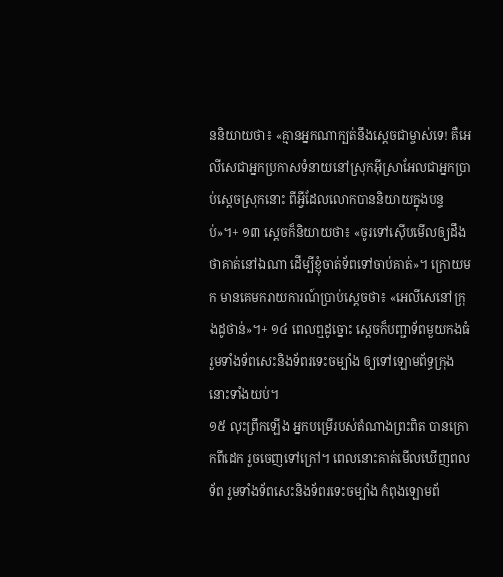ននិយាយថា៖ «គ្មានអ្នកណាក្បត់នឹងស្ដេចជាម្ចាស់ទេ! គឺអេលីសេជាអ្នកប្រកាសទំនាយនៅស្រុកអ៊ីស្រាអែលជាអ្នកប្រាប់ស្ដេចស្រុកនោះ ពីអ្វីដែលលោកបាននិយាយក្នុងបន្ទប់»។+ ១៣ ស្ដេចក៏និយាយថា៖ «ចូរទៅស៊ើបមើលឲ្យដឹងថាគាត់នៅឯណា ដើម្បីខ្ញុំចាត់ទ័ពទៅចាប់គាត់»។ ក្រោយមក មានគេមករាយការណ៍ប្រាប់ស្ដេចថា៖ «អេលីសេនៅក្រុងដូថាន់»។+ ១៤ ពេលឮដូច្នោះ ស្ដេចក៏បញ្ជាទ័ពមួយកងធំ រួមទាំងទ័ពសេះនិងទ័ពរទេះចម្បាំង ឲ្យទៅឡោមព័ទ្ធក្រុងនោះទាំងយប់។
១៥ លុះព្រឹកឡើង អ្នកបម្រើរបស់តំណាងព្រះពិត បានក្រោកពីដេក រួចចេញទៅក្រៅ។ ពេលនោះគាត់មើលឃើញពលទ័ព រួមទាំងទ័ពសេះនិងទ័ពរទេះចម្បាំង កំពុងឡោមព័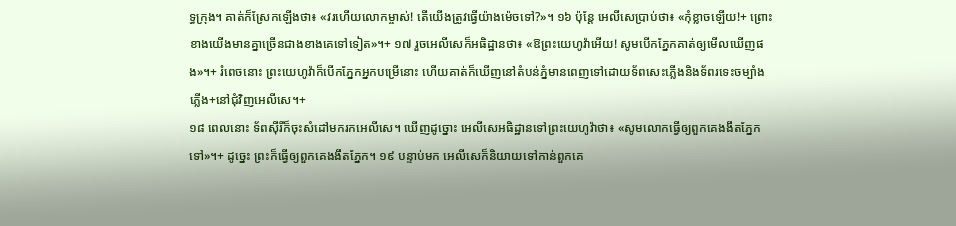ទ្ធក្រុង។ គាត់ក៏ស្រែកឡើងថា៖ «វរហើយលោកម្ចាស់! តើយើងត្រូវធ្វើយ៉ាងម៉េចទៅ?»។ ១៦ ប៉ុន្តែ អេលីសេប្រាប់ថា៖ «កុំខ្លាចឡើយ!+ ព្រោះខាងយើងមានគ្នាច្រើនជាងខាងគេទៅទៀត»។+ ១៧ រួចអេលីសេក៏អធិដ្ឋានថា៖ «ឱព្រះយេហូវ៉ាអើយ! សូមបើកភ្នែកគាត់ឲ្យមើលឃើញផង»។+ រំពេចនោះ ព្រះយេហូវ៉ាក៏បើកភ្នែកអ្នកបម្រើនោះ ហើយគាត់ក៏ឃើញនៅតំបន់ភ្នំមានពេញទៅដោយទ័ពសេះភ្លើងនិងទ័ពរទេះចម្បាំងភ្លើង+នៅជុំវិញអេលីសេ។+
១៨ ពេលនោះ ទ័ពស៊ីរីក៏ចុះសំដៅមករកអេលីសេ។ ឃើញដូច្នោះ អេលីសេអធិដ្ឋានទៅព្រះយេហូវ៉ាថា៖ «សូមលោកធ្វើឲ្យពួកគេងងឹតភ្នែកទៅ»។+ ដូច្នេះ ព្រះក៏ធ្វើឲ្យពួកគេងងឹតភ្នែក។ ១៩ បន្ទាប់មក អេលីសេក៏និយាយទៅកាន់ពួកគេ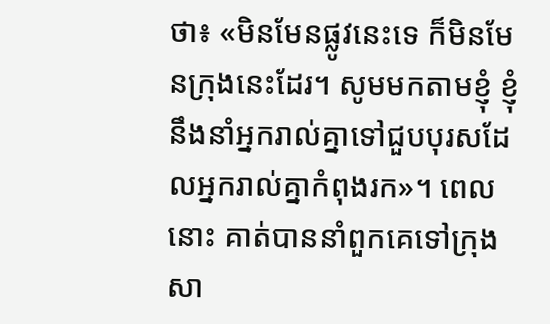ថា៖ «មិនមែនផ្លូវនេះទេ ក៏មិនមែនក្រុងនេះដែរ។ សូមមកតាមខ្ញុំ ខ្ញុំនឹងនាំអ្នករាល់គ្នាទៅជួបបុរសដែលអ្នករាល់គ្នាកំពុងរក»។ ពេលនោះ គាត់បាននាំពួកគេទៅក្រុងសា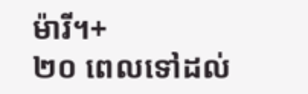ម៉ារី។+
២០ ពេលទៅដល់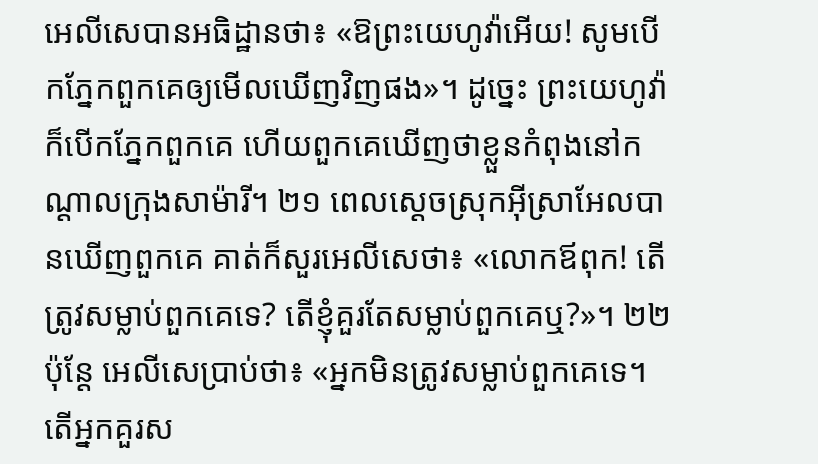អេលីសេបានអធិដ្ឋានថា៖ «ឱព្រះយេហូវ៉ាអើយ! សូមបើកភ្នែកពួកគេឲ្យមើលឃើញវិញផង»។ ដូច្នេះ ព្រះយេហូវ៉ាក៏បើកភ្នែកពួកគេ ហើយពួកគេឃើញថាខ្លួនកំពុងនៅកណ្ដាលក្រុងសាម៉ារី។ ២១ ពេលស្ដេចស្រុកអ៊ីស្រាអែលបានឃើញពួកគេ គាត់ក៏សួរអេលីសេថា៖ «លោកឪពុក! តើត្រូវសម្លាប់ពួកគេទេ? តើខ្ញុំគួរតែសម្លាប់ពួកគេឬ?»។ ២២ ប៉ុន្តែ អេលីសេប្រាប់ថា៖ «អ្នកមិនត្រូវសម្លាប់ពួកគេទេ។ តើអ្នកគួរស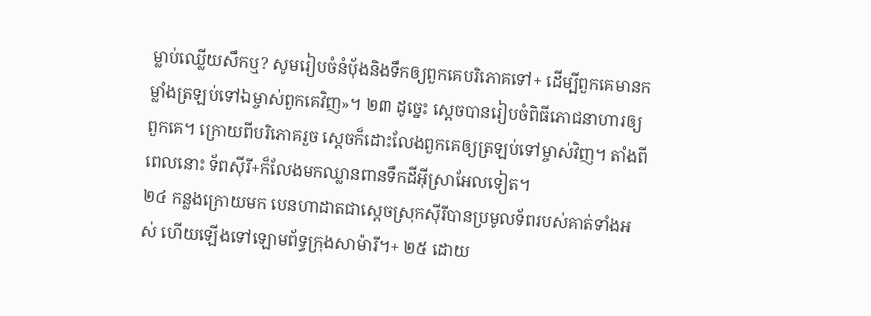ម្លាប់ឈ្លើយសឹកឬ? សូមរៀបចំនំប៉័ងនិងទឹកឲ្យពួកគេបរិភោគទៅ+ ដើម្បីពួកគេមានកម្លាំងត្រឡប់ទៅឯម្ចាស់ពួកគេវិញ»។ ២៣ ដូច្នេះ ស្ដេចបានរៀបចំពិធីភោជនាហារឲ្យពួកគេ។ ក្រោយពីបរិភោគរួច ស្ដេចក៏ដោះលែងពួកគេឲ្យត្រឡប់ទៅម្ចាស់វិញ។ តាំងពីពេលនោះ ទ័ពស៊ីរី+ក៏លែងមកឈ្លានពានទឹកដីអ៊ីស្រាអែលទៀត។
២៤ កន្លងក្រោយមក បេនហាដាតជាស្ដេចស្រុកស៊ីរីបានប្រមូលទ័ពរបស់គាត់ទាំងអស់ ហើយឡើងទៅឡោមព័ទ្ធក្រុងសាម៉ារី។+ ២៥ ដោយ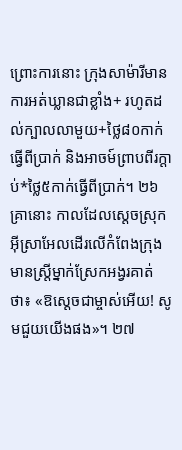ព្រោះការនោះ ក្រុងសាម៉ារីមានការអត់ឃ្លានជាខ្លាំង+ រហូតដល់ក្បាលលាមួយ+ថ្លៃ៨០កាក់ធ្វើពីប្រាក់ និងអាចម៍ព្រាបពីរក្ដាប់*ថ្លៃ៥កាក់ធ្វើពីប្រាក់។ ២៦ គ្រានោះ កាលដែលស្ដេចស្រុកអ៊ីស្រាអែលដើរលើកំពែងក្រុង មានស្ត្រីម្នាក់ស្រែកអង្វរគាត់ថា៖ «ឱស្ដេចជាម្ចាស់អើយ! សូមជួយយើងផង»។ ២៧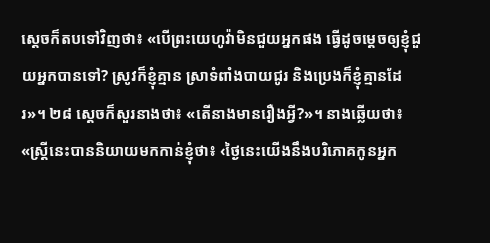ស្ដេចក៏តបទៅវិញថា៖ «បើព្រះយេហូវ៉ាមិនជួយអ្នកផង ធ្វើដូចម្ដេចឲ្យខ្ញុំជួយអ្នកបានទៅ? ស្រូវក៏ខ្ញុំគ្មាន ស្រាទំពាំងបាយជូរ និងប្រេងក៏ខ្ញុំគ្មានដែរ»។ ២៨ ស្ដេចក៏សួរនាងថា៖ «តើនាងមានរឿងអ្វី?»។ នាងឆ្លើយថា៖ «ស្ត្រីនេះបាននិយាយមកកាន់ខ្ញុំថា៖ ‹ថ្ងៃនេះយើងនឹងបរិភោគកូនអ្នក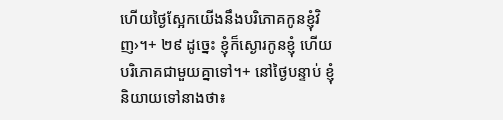ហើយថ្ងៃស្អែកយើងនឹងបរិភោគកូនខ្ញុំវិញ›។+ ២៩ ដូច្នេះ ខ្ញុំក៏ស្ងោរកូនខ្ញុំ ហើយបរិភោគជាមួយគ្នាទៅ។+ នៅថ្ងៃបន្ទាប់ ខ្ញុំនិយាយទៅនាងថា៖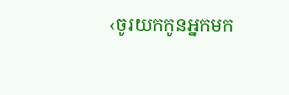‹ចូរយកកូនអ្នកមក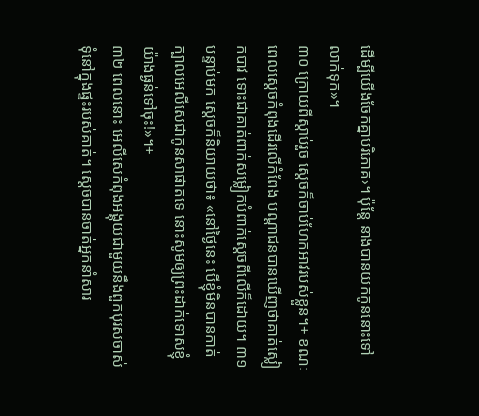ដើម្បីយើងចែកគ្នាបរិភោគ›។ ប៉ុន្តែ នាងបានយកកូននោះទៅលាក់ទុក»។
៣០ ក្រោយពីស្ដាប់រួច ស្ដេចក៏ចាប់ហែកអាវរបស់ខ្លួន។+ ខណៈពេលស្ដេចកំពុងដើរលើកំពែង បណ្ដាជនបានឃើញថាគាត់ស្លៀកបាវ ទោះជាគាត់ពាក់សម្លៀកបំពាក់ស្ដេចពីលើក៏ដោយ។ ៣១ បន្ទាប់មក ស្ដេចក៏និយាយថា៖ «នៅថ្ងៃនេះ បើខ្ញុំមិនបានកាត់ក្បាលអេលីសេជាកូនសាផាតទេ នោះសូមឲ្យព្រះដាក់ទោសខ្ញុំយ៉ាងធ្ងន់ទៅចុះ!»។+
៣២ ពេលនោះ អេលីសេកំពុងអង្គុយជាមួយនឹងពួកបុរសចាស់ទុំនៅក្នុងផ្ទះរបស់គាត់។ ស្ដេចបានចាត់អ្នកនាំសារ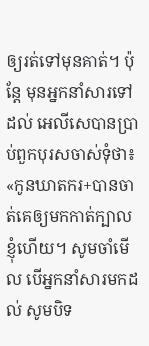ឲ្យរត់ទៅមុនគាត់។ ប៉ុន្តែ មុនអ្នកនាំសារទៅដល់ អេលីសេបានប្រាប់ពួកបុរសចាស់ទុំថា៖ «កូនឃាតករ+បានចាត់គេឲ្យមកកាត់ក្បាលខ្ញុំហើយ។ សូមចាំមើល បើអ្នកនាំសារមកដល់ សូមបិទ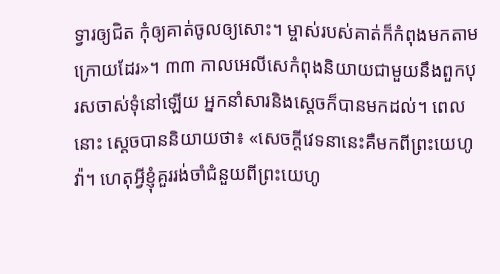ទ្វារឲ្យជិត កុំឲ្យគាត់ចូលឲ្យសោះ។ ម្ចាស់របស់គាត់ក៏កំពុងមកតាមក្រោយដែរ»។ ៣៣ កាលអេលីសេកំពុងនិយាយជាមួយនឹងពួកបុរសចាស់ទុំនៅឡើយ អ្នកនាំសារនិងស្ដេចក៏បានមកដល់។ ពេលនោះ ស្ដេចបាននិយាយថា៖ «សេចក្ដីវេទនានេះគឺមកពីព្រះយេហូវ៉ា។ ហេតុអ្វីខ្ញុំគួររង់ចាំជំនួយពីព្រះយេហូ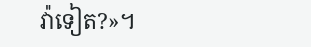វ៉ាទៀត?»។